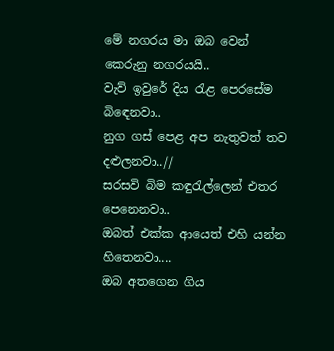මේ නගරය මා ඔබ වෙන් කෙරුනු නගරයයි..
වැව් ඉවුරේ දිය රැළ පෙරසේම බිඳෙනවා..
නුග ගස් පෙළ අප නැතුවත් තව දළුලනවා..//
සරසවි බිම කඳුරැල්ලෙන් එතර පෙනෙනවා..
ඔබත් එක්ක ආයෙත් එහි යන්න හිතෙනවා....
ඔබ අතගෙන ගිය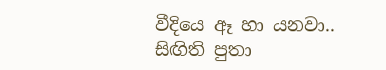වීදියෙ ඈ හා යනවා..
සිඟිති පුතා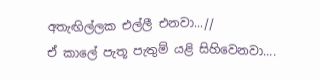අතැඟිල්ලක එල්ලී එනවා...//
ඒ කාලේ පැතූ පැතුම් යළි සිහිවෙනවා....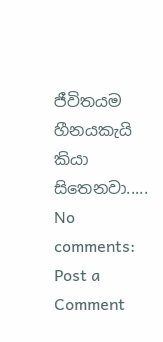ජීවිතයම හීනයකැයි කියා සිතෙනවා.....
No comments:
Post a Comment